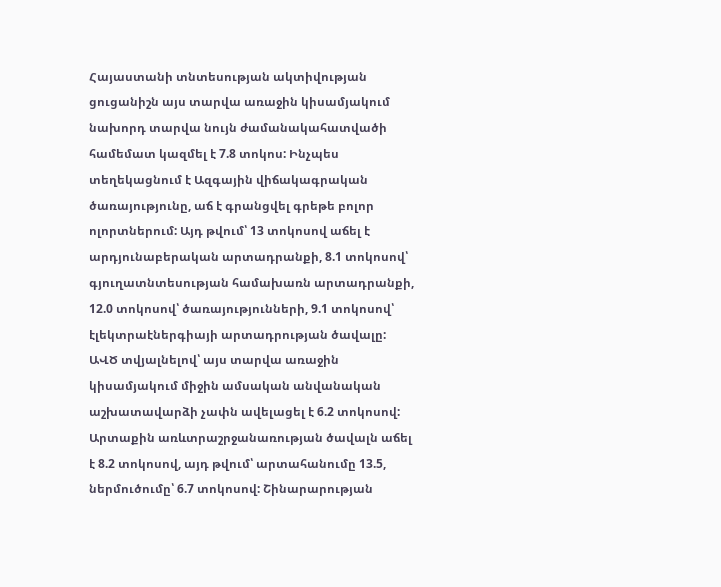Հայաստանի տնտեսության ակտիվության ցուցանիշն այս տարվա առաջին կիսամյակում նախորդ տարվա նույն ժամանակահատվածի համեմատ կազմել է 7.8 տոկոս: Ինչպես տեղեկացնում է Ազգային վիճակագրական ծառայությունը, աճ է գրանցվել գրեթե բոլոր ոլորտներում: Այդ թվում՝ 13 տոկոսով աճել է արդյունաբերական արտադրանքի, 8.1 տոկոսով՝ գյուղատնտեսության համախառն արտադրանքի, 12.0 տոկոսով՝ ծառայությունների, 9.1 տոկոսով՝ էլեկտրաէներգիայի արտադրության ծավալը:
ԱՎԾ տվյալնելով՝ այս տարվա առաջին կիսամյակում միջին ամսական անվանական աշխատավարձի չափն ավելացել է 6.2 տոկոսով: Արտաքին առևտրաշրջանառության ծավալն աճել է 8.2 տոկոսով, այդ թվում՝ արտահանումը 13.5, ներմուծումը՝ 6.7 տոկոսով: Շինարարության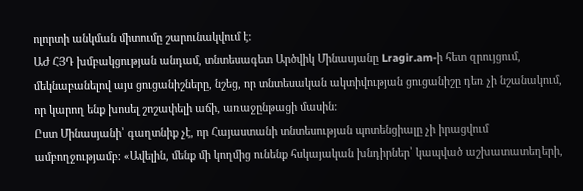ոլորտի անկման միտումը շարունակվում է:
ԱԺ ՀՅԴ խմբակցության անդամ, տնտեսագետ Արծվիկ Մինասյանը Lragir.am-ի հետ զրույցում, մեկնաբանելով այս ցուցանիշները, նշեց, որ տնտեսական ակտիվության ցուցանիշը դեռ չի նշանակում, որ կարող ենք խոսել շոշափելի աճի, առաջընթացի մասին:
Ըստ Մինասյանի՝ գաղտնիք չէ, որ Հայաստանի տնտեսության պոտենցիալը չի իրացվում ամբողջությամբ: «Ավելին, մենք մի կողմից ունենք հսկայական խնդիրներ՝ կապված աշխատատեղերի,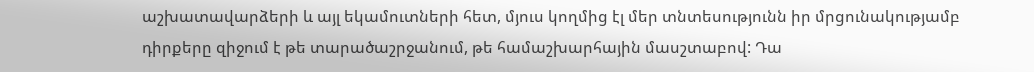աշխատավարձերի և այլ եկամուտների հետ, մյուս կողմից էլ մեր տնտեսությունն իր մրցունակությամբ դիրքերը զիջում է թե տարածաշրջանում, թե համաշխարհային մասշտաբով: Դա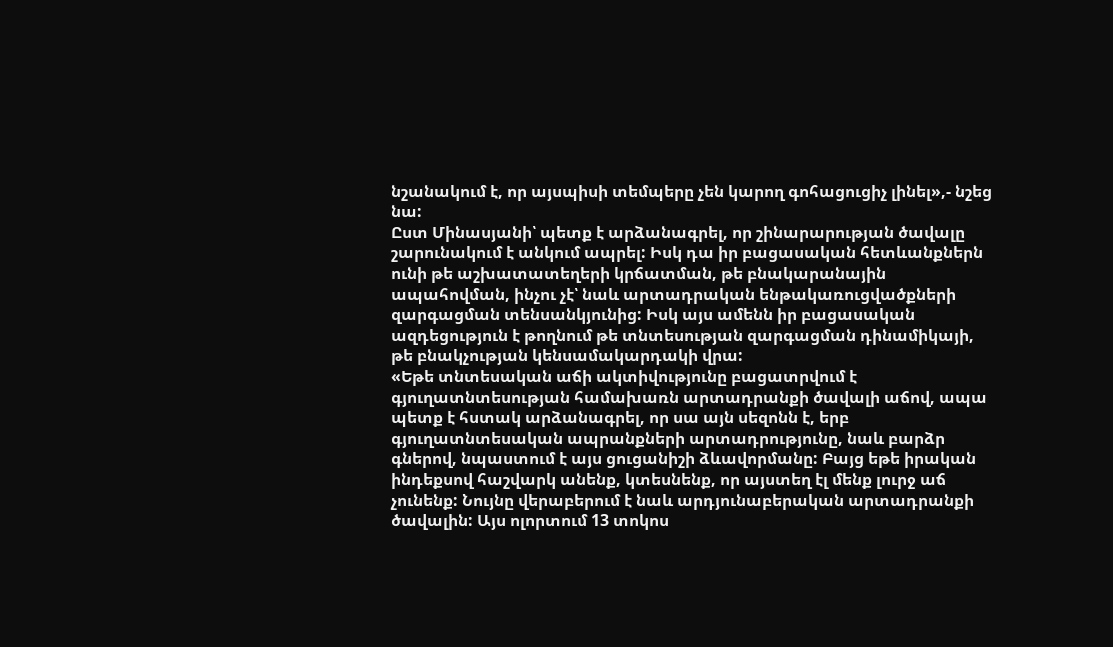նշանակում է, որ այսպիսի տեմպերը չեն կարող գոհացուցիչ լինել»,- նշեց նա:
Ըստ Մինասյանի՝ պետք է արձանագրել, որ շինարարության ծավալը շարունակում է անկում ապրել: Իսկ դա իր բացասական հետևանքներն ունի թե աշխատատեղերի կրճատման, թե բնակարանային ապահովման, ինչու չէ՝ նաև արտադրական ենթակառուցվածքների զարգացման տենսանկյունից: Իսկ այս ամենն իր բացասական ազդեցություն է թողնում թե տնտեսության զարգացման դինամիկայի, թե բնակչության կենսամակարդակի վրա:
«Եթե տնտեսական աճի ակտիվությունը բացատրվում է գյուղատնտեսության համախառն արտադրանքի ծավալի աճով, ապա պետք է հստակ արձանագրել, որ սա այն սեզոնն է, երբ գյուղատնտեսական ապրանքների արտադրությունը, նաև բարձր գներով, նպաստում է այս ցուցանիշի ձևավորմանը: Բայց եթե իրական ինդեքսով հաշվարկ անենք, կտեսնենք, որ այստեղ էլ մենք լուրջ աճ չունենք: Նույնը վերաբերում է նաև արդյունաբերական արտադրանքի ծավալին: Այս ոլորտում 13 տոկոս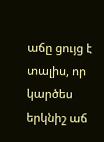աճը ցույց է տալիս, որ կարծես երկնիշ աճ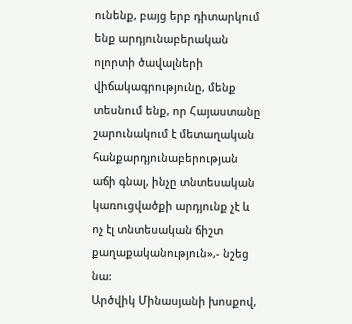ունենք, բայց երբ դիտարկում ենք արդյունաբերական ոլորտի ծավալների վիճակագրությունը, մենք տեսնում ենք, որ Հայաստանը շարունակում է մետաղական հանքարդյունաբերության աճի գնալ, ինչը տնտեսական կառուցվածքի արդյունք չէ և ոչ էլ տնտեսական ճիշտ քաղաքականություն»,- նշեց նա:
Արծվիկ Մինասյանի խոսքով,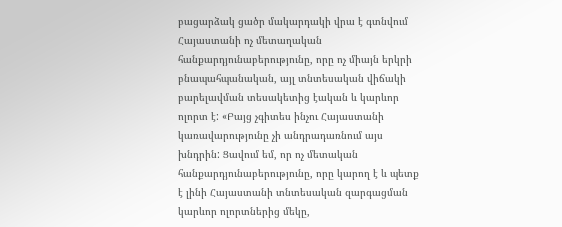բացարձակ ցածր մակարդակի վրա է գտնվում Հայաստանի ոչ մետաղական հանքարդյունաբերությունը, որը ոչ միայն երկրի բնապահպանական, այլ տնտեսական վիճակի բարելավման տեսակետից էական և կարևոր ոլորտ է: «Բայց չգիտես ինչու Հայաստանի կառավարությունը չի անդրադառնում այս խնդրին: Ցավում եմ, որ ոչ մետական հանքարդյունաբերությունը, որը կարող է և պետք է լինի Հայաստանի տնտեսական զարգացման կարևոր ոլորտներից մեկը,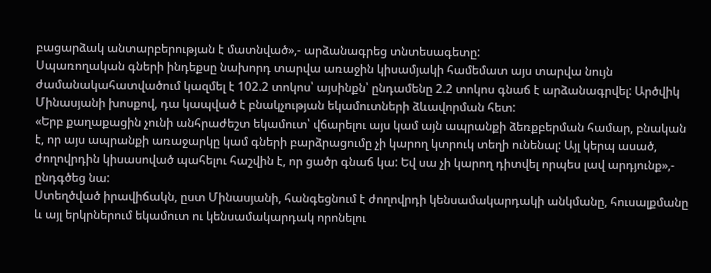բացարձակ անտարբերության է մատնված»,- արձանագրեց տնտեսագետը:
Սպառողական գների ինդեքսը նախորդ տարվա առաջին կիսամյակի համեմատ այս տարվա նույն ժամանակահատվածում կազմել է 102.2 տոկոս՝ այսինքն՝ ընդամենը 2.2 տոկոս գնաճ է արձանագրվել: Արծվիկ Մինասյանի խոսքով, դա կապված է բնակչության եկամուտների ձևավորման հետ:
«Երբ քաղաքացին չունի անհրաժեշտ եկամուտ՝ վճարելու այս կամ այն ապրանքի ձեռքբերման համար, բնական է, որ այս ապրանքի առաջարկը կամ գների բարձրացումը չի կարող կտրուկ տեղի ունենալ: Այլ կերպ ասած, ժողովրդին կիսասոված պահելու հաշվին է, որ ցածր գնաճ կա: Եվ սա չի կարող դիտվել որպես լավ արդյունք»,- ընդգծեց նա:
Ստեղծված իրավիճակն, ըստ Մինասյանի, հանգեցնում է ժողովրդի կենսամակարդակի անկմանը, հուսալքմանը և այլ երկրներում եկամուտ ու կենսամակարդակ որոնելու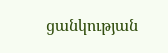ցանկության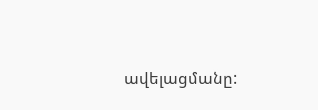ավելացմանը: